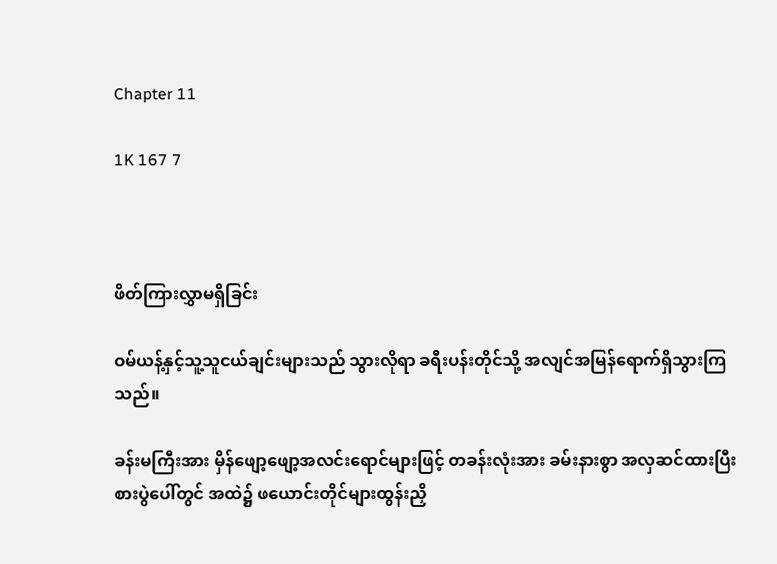Chapter 11

1K 167 7



ဖိတ်ကြားလွှာမရှိခြင်း

ဝမ်ယန့်နှင့်သူ့သူငယ်ချင်းများသည် သွားလိုရာ ခရီးပန်းတိုင်သို့ အလျင်အမြန်ရောက်ရှိသွားကြသည်။

ခန်းမကြီးအား မှိန်ဖျော့ဖျော့အလင်းရောင်များဖြင့် တခန်းလုံးအား ခမ်းနားစွာ အလှဆင်ထားပြီး  စားပွဲပေါ်တွင် အထဲ၌ ဖယောင်းတိုင်များထွန်းညှိ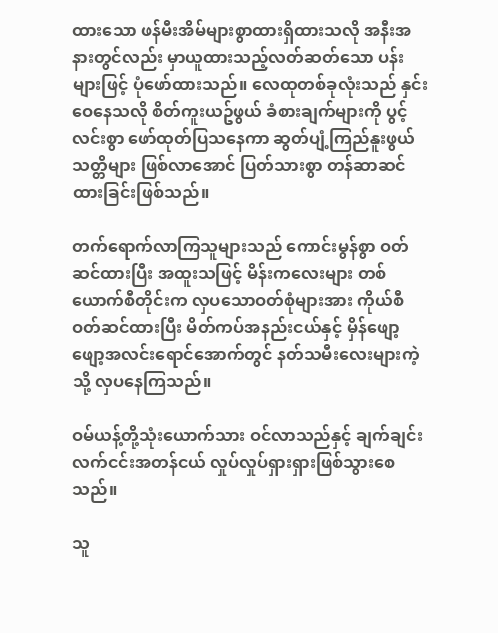ထားသော ဖန်မီးအိမ်များစွာထားရှိထားသလို အနီးအနားတွင်လည်း မှာယူထားသည့်လတ်ဆတ်သော ပန်းများဖြင့် ပုံဖော်ထားသည်။ လေထုတစ်ခုလုံးသည် နှင်းဝေနေသလို စိတ်ကူးယဥ်ဖွယ် ခံစားချက်များကို ပွင့်လင်းစွာ ဖော်ထုတ်ပြသနေကာ ဆွတ်ပျံ့ကြည်နူးဖွယ်သတ္တိများ ဖြစ်လာအောင် ပြတ်သားစွာ တန်ဆာဆင်ထားခြင်းဖြစ်သည်။

တက်ရောက်လာကြသူများသည် ကောင်းမွန်စွာ ဝတ်ဆင်ထားပြီး အထူးသဖြင့် မိန်းကလေးများ တစ်ယောက်စီတိုင်းက လှပသောဝတ်စုံများအား ကိုယ်စီဝတ်ဆင်ထားပြီး မိတ်ကပ်အနည်းငယ်နှင့် မှိန်ဖျော့ဖျော့အလင်းရောင်အောက်တွင် နတ်သမီးလေးများကဲ့သို့ လှပနေကြသည်။

ဝမ်ယန့်တို့သုံးယောက်သား ဝင်လာသည်နှင့် ချက်ချင်းလက်ငင်းအတန်ငယ် လှုပ်လှုပ်ရှားရှားဖြစ်သွားစေသည်။

သူ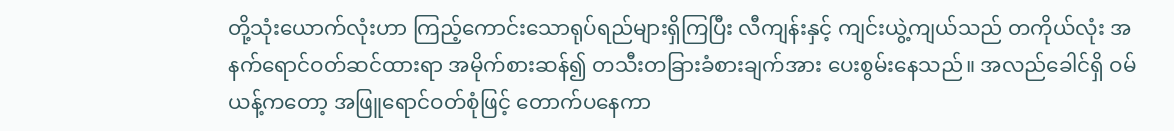တို့သုံးယောက်လုံးဟာ ကြည့်ကောင်းသောရုပ်ရည်များရှိကြပြီး လီကျန်းနှင့် ကျင်းယွဲ့ကျယ်သည် တကိုယ်လုံး အနက်ရောင်ဝတ်ဆင်ထားရာ အမိုက်စားဆန်၍ တသီးတခြားခံစားချက်အား ပေးစွမ်းနေသည်။ အလည်ခေါင်ရှိ ဝမ်ယန့်ကတော့ အဖြူရောင်ဝတ်စုံဖြင့် တောက်ပနေကာ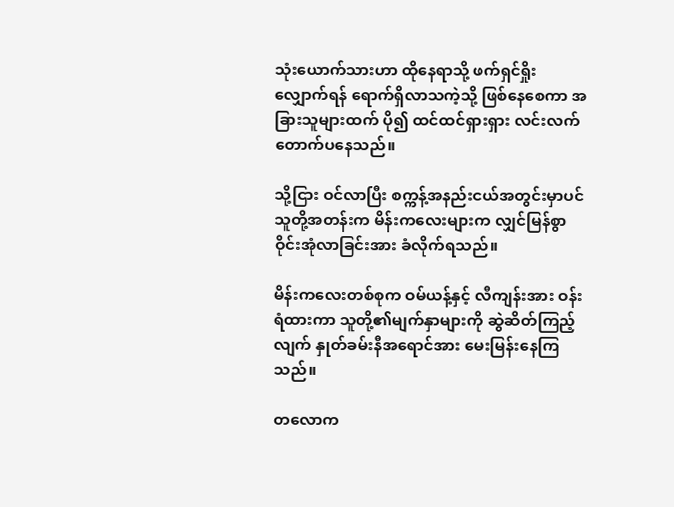သုံးယောက်သားဟာ ထိုနေရာသို့ ဖက်ရှင်ရှိုးလျှောက်ရန် ရောက်ရှိလာသကဲ့သို့ ဖြစ်နေစေကာ အခြားသူများထက် ပို၍ ထင်ထင်ရှားရှား လင်းလက်တောက်ပနေသည်။

သို့ငြား ဝင်လာပြီး စက္ကန့်အနည်းငယ်အတွင်းမှာပင် သူတို့အတန်းက မိန်းကလေးများက လျှင်မြန်စွာ ဝိုင်းအုံလာခြင်းအား ခံလိုက်ရသည်။

မိန်းကလေးတစ်စုက ဝမ်ယန့်နှင့် လီကျန်းအား ဝန်းရံထားကာ သူတို့၏မျက်နှာများကို ဆွဲဆိတ်ကြည့်လျက် နှုတ်ခမ်းနီအရောင်အား မေးမြန်းနေကြသည်။

တလောက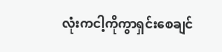လုံးကငါ့ကိုကွာရှင်းစေချင်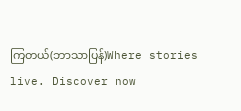ကြတယ်(ဘာသာပြန်)Where stories live. Discover now